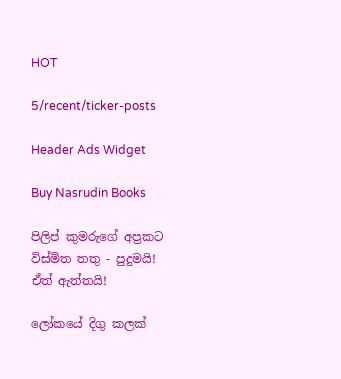HOT

5/recent/ticker-posts

Header Ads Widget

Buy Nasrudin Books

පිලිප් කුමරුගේ අප්‍රකට විස්මිත තතු - පුදුමයි! ඒත් ඇත්තයි!

ලෝකයේ දිගු කලක්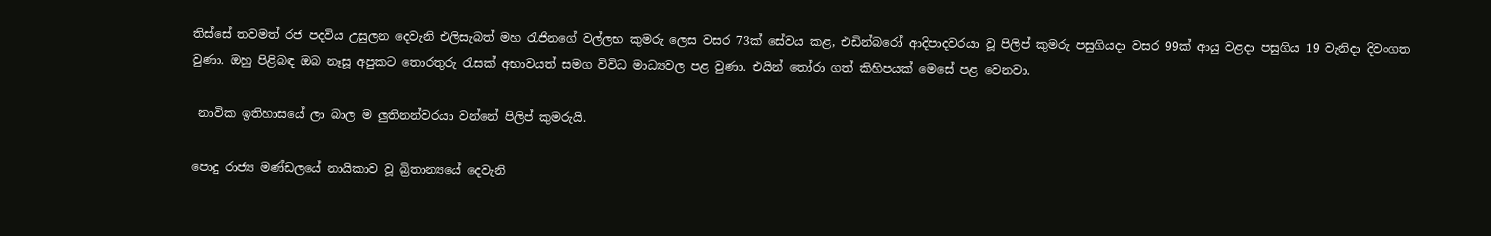තිස්සේ තවමත් රජ පදවිය උසුලන දෙවැනි එලිසැබත් මහ රැජිනගේ වල්ලභ කුමරු ලෙස වසර 73ක් සේවය කළ, එඩින්බරෝ ආදිපාදවරයා වූ පිලිප් කුමරු පසුගියදා වසර 99ක් ආයු වළදා පසුගිය 19 වැනිදා දිවංගත වුණා. ඔහු පිළිබඳ ඔබ නෑසූ අපුකට තොරතුරු රැසක් අභාවයත් සමග විවිධ මාධ්‍යවල පළ වුණා. එයින් තෝරා ගත් කිහිපයක් මෙසේ පළ වෙනවා.

 නාවික ඉතිහාසයේ ලා බාල ම ලුතිනන්වරයා වන්නේ පිලිප් කුමරුයි.

පොදු රාජ්‍ය මණ්ඩලයේ නායිකාව වූ බ්‍රිතාන්‍යයේ දෙවැනි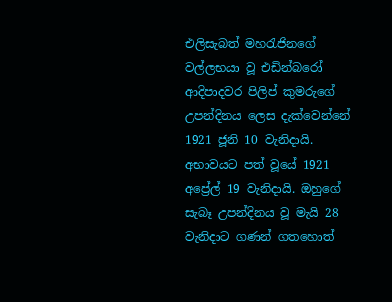එලිසැබත් මහරැජිනගේ වල්ලභයා වූ එඩින්බරෝ ආදිපාදවර පිලිප් කුමරුගේ උපන්දිනය ලෙස දැක්වෙන්නේ 1921 ජූනි 10 වැනිදායි. අභාවයට පත් වූයේ 1921 අප්‍රේල් 19 වැනිදායි. ඔහුගේ සැබෑ උපන්දිනය වූ මැයි 28 වැනිදාට ගණන් ගතහොත්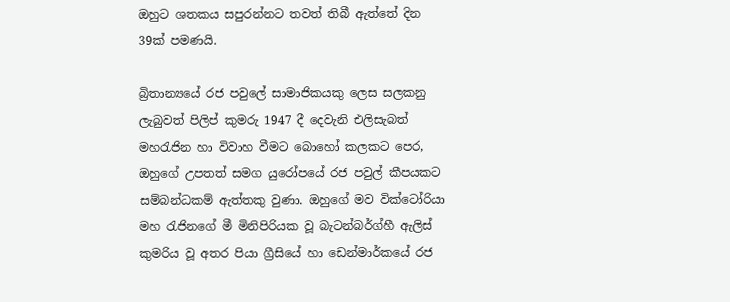ඔහුට ශතකය සපුරන්නට තවත් තිබී ඇත්තේ දින 39ක් පමණයි.

බ්‍රිතාන්‍යයේ රජ පවුලේ සාමාජිකයකු ලෙස සලකනු ලැබුවත් පිලිප් කුමරු 1947 දී දෙවැනි එලිසැබත් මහරැජින හා විවාහ වීමට බොහෝ කලකට පෙර, ඔහුගේ උපතත් සමග යුරෝපයේ රජ පවුල් කීපයකට සම්බන්ධකම් ඇත්තකු වුණා. ඔහුගේ මව වික්ටෝරියා මහ රැජිනගේ මී මිනිපිරියක වූ බැටන්බර්ග්හී ඇලිස් කුමරිය වූ අතර පියා ග්‍රීසියේ හා ඩෙන්මාර්කයේ රජ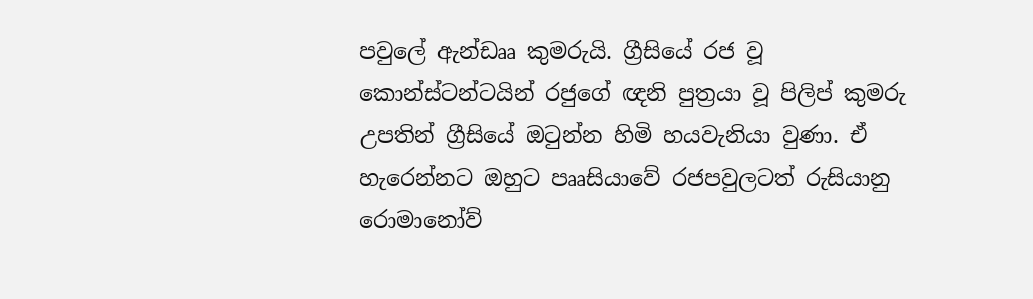පවුලේ ඇන්ඩෲ කුමරුයි. ග්‍රීසියේ රජ වූ කොන්ස්ටන්ටයින් රජුගේ ඥනි පුත්‍රයා වූ පිලිප් කුමරු උපතින් ග්‍රීසියේ ඔටුන්න හිමි හයවැනියා වුණා. ඒ හැරෙන්නට ඔහුට පෲසියාවේ රජපවුලටත් රුසියානු රොමානෝව්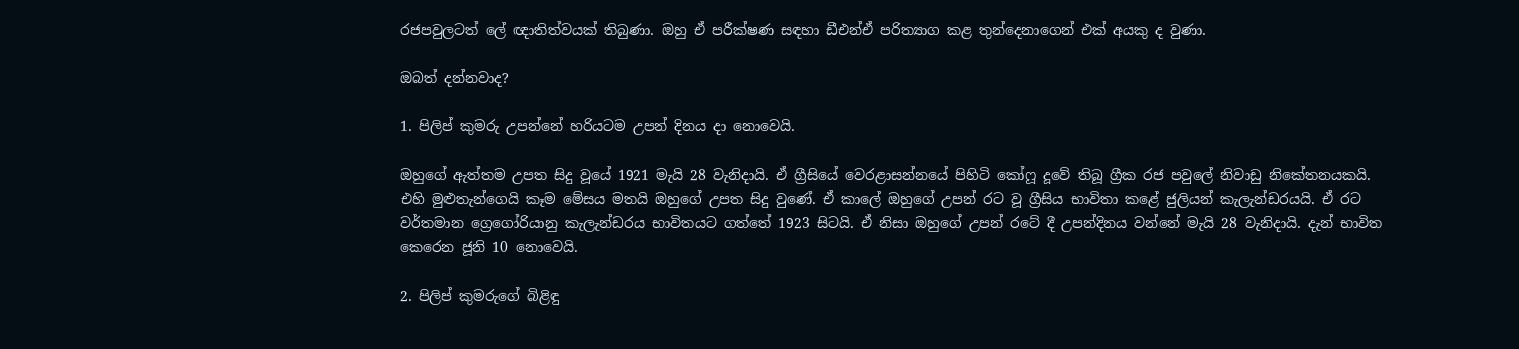රජපවුලටත් ලේ ඥාතිත්වයක් තිබුණා. ඔහු ඒ පරීක්ෂණ සඳහා ඩීඑන්ඒ පරිත්‍යාග කළ තුන්දෙනාගෙන් එක් අයකු ද වුණා.

ඔබත් දන්නවාද?

1. පිලිප් කුමරු උපන්නේ හරියටම උපන් දිනය දා නොවෙයි.

ඔහුගේ ඇත්තම උපත සිදු වූයේ 1921 මැයි 28 වැනිදායි. ඒ ග්‍රීසියේ වෙරළාසන්නයේ පිහිටි කෝෆූ දූවේ තිබූ ග්‍රීක රජ පවුලේ නිවාඩු නිකේතනයකයි. එහි මුළුතැන්ගෙයි කෑම මේසය මතයි ඔහුගේ උපත සිදු වුණේ. ඒ කාලේ ඔහුගේ උපන් රට වූ ග්‍රීසිය භාවිතා කළේ ජුලියන් කැලැන්ඩරයයි. ඒ රට වර්තමාන ග්‍රෙගෝරියානු කැලැන්ඩරය භාවිතයට ගත්තේ 1923 සිටයි. ඒ නිසා ඔහුගේ උපන් රටේ දී උපන්දිනය වන්නේ මැයි 28 වැනිදායි. දැන් භාවිත කෙරෙන ජූනි 10 නොවෙයි.

2. පිලිප් කුමරුගේ බිළිඳු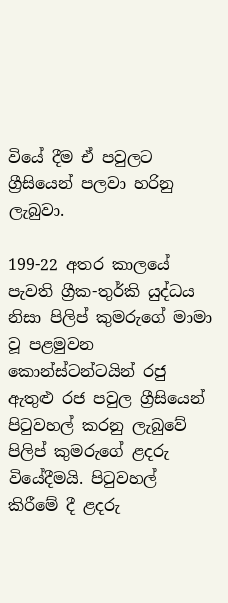වියේ දීම ඒ පවුලට ග්‍රීසියෙන් පලවා හරිනු ලැබුවා.

199-22 අතර කාලයේ පැවති ග්‍රීක-තුර්කි යුද්ධය නිසා පිලිප් කුමරුගේ මාමා වූ පළමුවන කොන්ස්ටන්ටයින් රජු ඇතුළු රජ පවුල ග්‍රීසියෙන් පිටුවහල් කරනු ලැබුවේ පිලිප් කුමරුගේ ළදරු වියේදීමයි. පිටුවහල් කිරීමේ දී ළදරු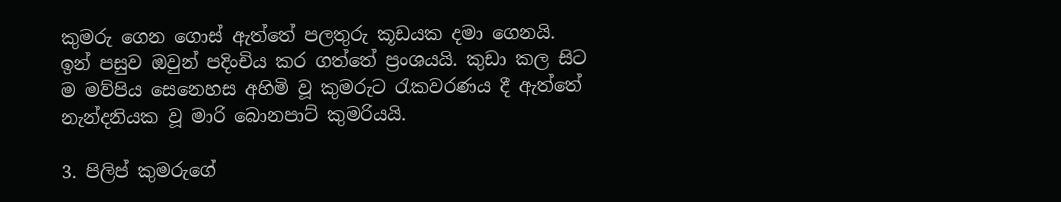කුමරු ගෙන ගොස් ඇත්තේ පලතුරු කූඩයක දමා ගෙනයි. ඉන් පසුව ඔවුන් පදිංචිය කර ගත්තේ ප්‍රංශයයි. කුඩා කල සිට ම මව්පිය සෙනෙහස අහිමි වූ කුමරුට රැකවරණය දී ඇත්තේ නැන්දනියක වූ මාරි බොනපාට් කුමරියයි.

3. පිලිප් කුමරුගේ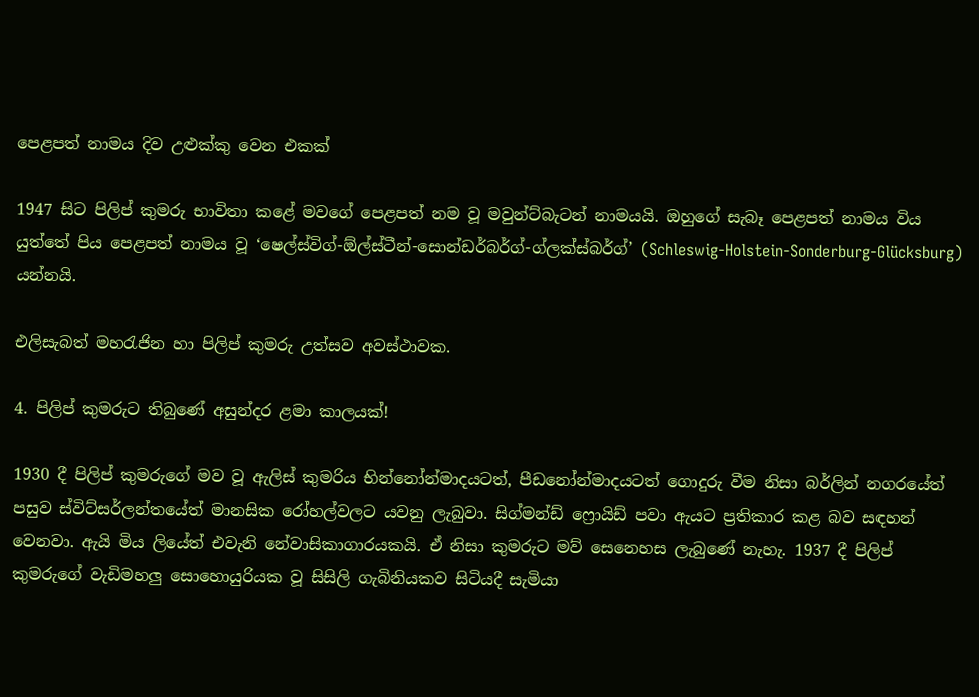පෙළපත් නාමය දිව උළුක්කු වෙන එකක්

1947 සිට පිලිප් කුමරු භාවිතා කළේ මවගේ පෙළපත් නම වූ මවුන්ට්බැටන් නාමයයි. ඔහුගේ සැබෑ පෙළපත් නාමය විය යුත්තේ පිය පෙළපත් නාමය වූ ‘ෂෙල්ස්විග්-ඕල්ස්ටීන්-සොන්ඩර්බර්ග්-ග්ලක්ස්බර්ග්’ (Schleswig-Holstein-Sonderburg-Glücksburg) යන්නයි.

එලිසැබත් මහරැජින හා පිලිප් කුමරු උත්සව අවස්ථාවක.

4. පිලිප් කුමරුට තිබුණේ අසුන්දර ළමා කාලයක්!

1930 දී පිලිප් කුමරුගේ මව වූ ඇලිස් කුමරිය භින්නෝන්මාදයටත්, පීඩනෝන්මාදයටත් ගොදුරු වීම නිසා බර්ලින් නගරයේත් පසුව ස්විට්සර්ලන්තයේත් මානසික රෝහල්වලට යවනු ලැබුවා. සිග්මන්ඩ් ‍ෆ්‍රොයිඩ් පවා ඇයට ප්‍රතිකාර කළ බව සඳහන් වෙනවා. ඇයි මිය ලියේත් එවැනි නේවාසිකාගාරයකයි. ඒ නිසා කුමරුට මව් සෙනෙහස ලැබුණේ නැහැ. 1937 දී පිලිප් කුමරුගේ වැඩිමහලු සොහොයුරියක වූ සිසිලි ගැබිනියකව සිටියදී සැමියා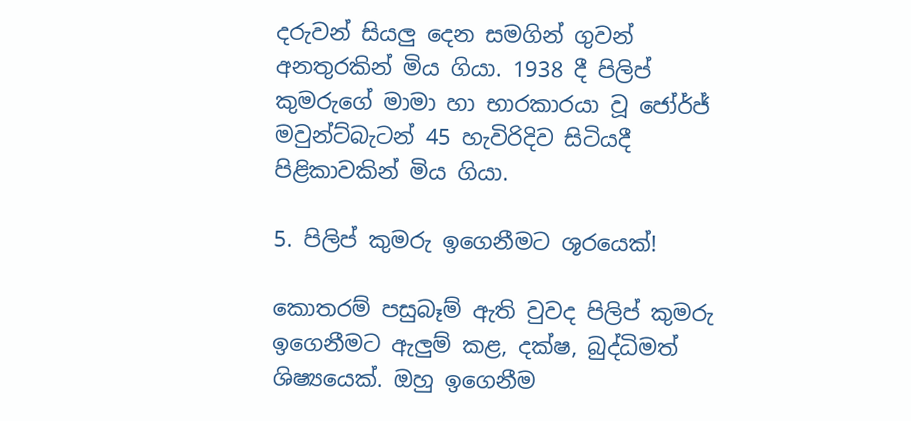දරුවන් සියලු දෙන සමගින් ගුවන් අනතුරකින් මිය ගියා. 1938 දී පිලිප් කුමරුගේ මාමා හා භාරකාරයා වූ ජෝර්ජ් මවුන්ට්බැටන් 45 හැවිරිදිව සිටියදී පිළිකාවකින් මිය ගියා.

5. පිලිප් කුමරු ඉගෙනීමට ශූරයෙක්!

කොතරම් පසුබෑම් ඇති වුවද පිලිප් කුමරු ඉගෙනීමට ඇලුම් කළ, දක්ෂ, බුද්ධිමත් ශිෂ්‍යයෙක්. ඔහු ඉගෙනීම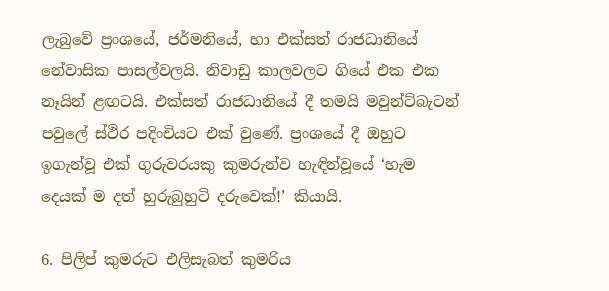ලැබුවේ ප්‍රංශයේ, ජර්මනියේ, හා එක්සත් රාජධානියේ නේවාසික පාසල්වලයි. නිවාඩු කාලවලට ගියේ එක එක නෑයින් ළඟටයි. එක්සත් රාජධානියේ දී තමයි මවුන්ට්බැටන් පවුලේ ස්ථිර පදිංචියට එක් වුණේ. ප්‍රංශයේ දී ඔහුට ඉගැන්වූ එක් ගුරුවරයකු කුමරුන්ව හැඳින්වූයේ ‘හැම දෙයක් ම දත් හුරුබුහුටි දරුවෙක්!’ කියායි.

6. පිලිප් කුමරුට එලිසැබත් කුමරිය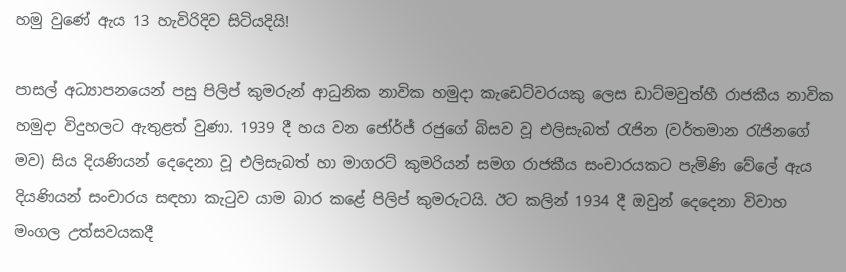හමු වුණේ ඇය 13 හැවිරිදිව සිටියදියි!

පාසල් අධ්‍යාපනයෙන් පසු පිලිප් කුමරුන් ආධුනික නාවික හමුදා කැඩෙට්වරයකු ලෙස ඩාට්මවුත්හී රාජකීය නාවික හමුදා විදුහලට ඇතුළත් වුණා. 1939 දී හය වන ජෝර්ජ් රජුගේ බිසව වූ එලිසැබත් රැජින (වර්තමාන රැජිනගේ මව) සිය දියණියන් දෙදෙනා වූ එලිසැබත් හා මාගරට් කුමරියන් සමග රාජකීය සංචාරයකට පැමිණි වේලේ ඇය දියණියන් සංචාරය සඳහා කැටුව යාම බාර කළේ පිලිප් කුමරුටයි. ඊට කලින් 1934 දී ඔවුන් දෙදෙනා විවාහ මංගල උත්සවයකදී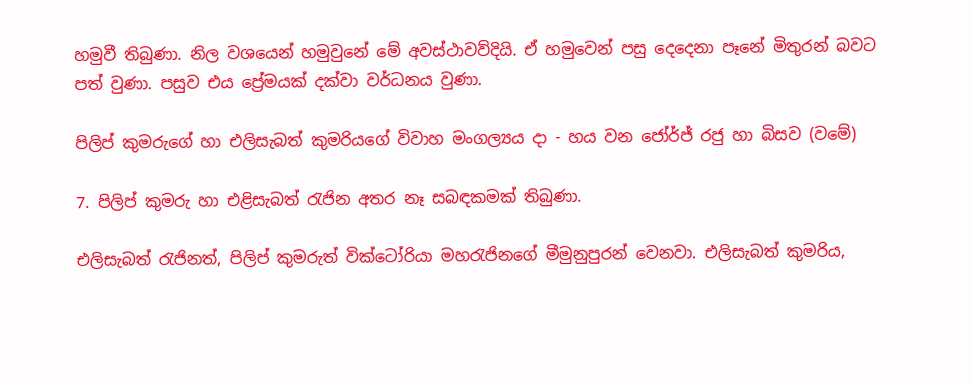හමුවී තිබුණා. නිල වශයෙන් හමුවුනේ මේ අවස්ථාවව්දියි. ඒ හමුවෙන් පසු දෙදෙනා පෑනේ මිතුරන් බවට පත් වුණා. පසුව එය ප්‍රේමයක් දක්වා වර්ධනය වුණා.

පිලිප් කුමරුගේ හා එලිසැබත් කුමරියගේ විවාහ මංගල්‍යය දා - හය වන ජෝර්ජ් රජු හා බිසව (වමේ)

7. පිලිප් කුමරු හා එළිසැබත් රැජින අතර නෑ සබඳකමක් තිබුණා.

එලිසැබත් රැජිනත්, පිලිප් කුමරුත් වික්ටෝරියා මහරැජිනගේ මීමුනුපුරන් වෙනවා. එලිසැබත් කුමරිය,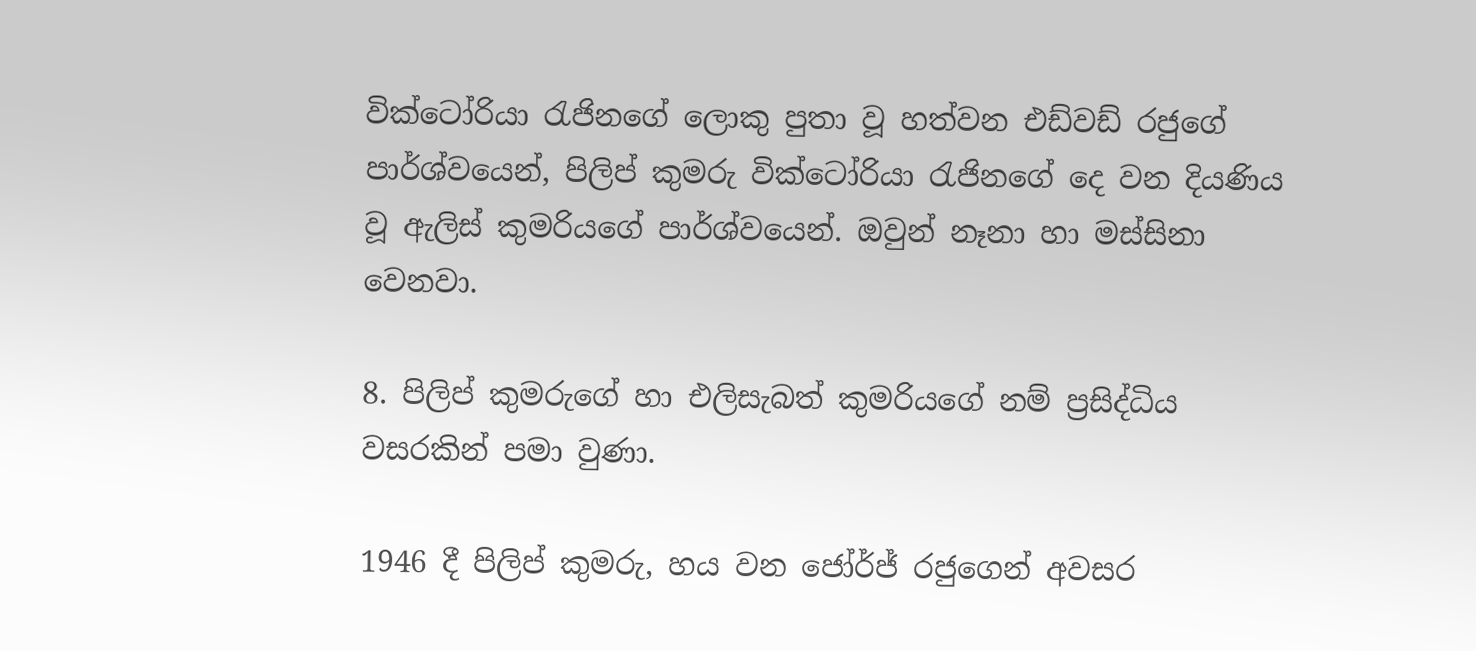වික්ටෝරියා රැජිනගේ ලොකු පුතා වූ හත්වන එඩ්වඩ් රජුගේ පාර්ශ්වයෙන්, පිලිප් කුමරු වික්ටෝරියා රැජිනගේ දෙ වන දියණිය වූ ඇලිස් කුමරියගේ පාර්ශ්වයෙන්. ඔවුන් නෑනා හා මස්සිනා වෙනවා.

8. පිලිප් කුමරුගේ හා එලිසැබත් කුමරියගේ නම් ප්‍රසිද්ධිය වසරකින් පමා වුණා.

1946 දී පිලිප් කුමරු, හය වන ජෝර්ජ් රජුගෙන් අවසර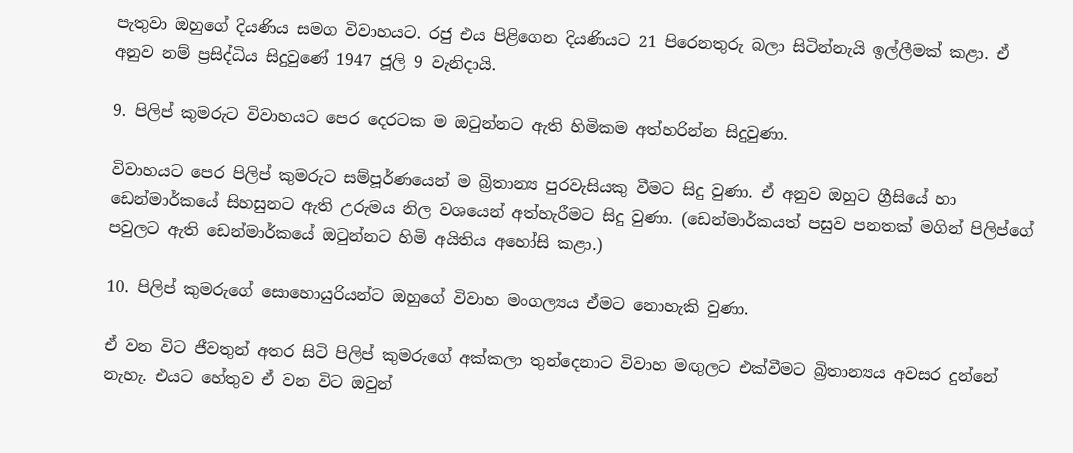පැතුවා ඔහු‍ගේ දියණිය සමග විවාහයට. රජු එය පිළිගෙන දියණියට 21 පිරෙනතුරු බලා සිටින්නැයි ඉල්ලීමක් කළා. ඒ අනුව නම් ප්‍රසිද්ධිය සිදුවුණේ 1947 ජූලි 9 වැනිදායි.

9. පිලිප් කුමරුට විවාහයට පෙර දෙර‍ටක ම ඔටුන්නට ඇති හිමිකම අත්හරින්න සිදුවුණා.

විවාහයට පෙර පිලිප් කුමරුට සම්පූර්ණයෙන් ම බ්‍රිතාන්‍ය පුරවැසියකු වීමට සිදු වුණා. ඒ අනුව ඔහුට ග්‍රීසියේ හා ඩෙන්මාර්කයේ සිහසුනට ඇති උරුමය නිල වශයෙන් අත්හැරීමට සිදු වුණා. (ඩෙන්මාර්කයත් පසුව පනතක් මගින් පිලිප්ගේ පවුලට ඇති ඩෙන්මාර්කයේ ඔටුන්නට හිමි අයිතිය අහෝසි කළා.)

10. පිලිප් කුමරුගේ සොහොයුරියන්ට ඔහු‍ගේ විවාහ මංගල්‍යය ඒමට නොහැකි වුණා.

ඒ වන විට ජීවතුන් අතර සිටි පිලිප් කුමරුගේ අක්කලා තුන්දෙනාට විවාහ මඟුලට එක්වීමට බ්‍රිතාන්‍යය අවසර දුන්නේ නැහැ. එයට හේතුව ඒ වන විට ඔවුන්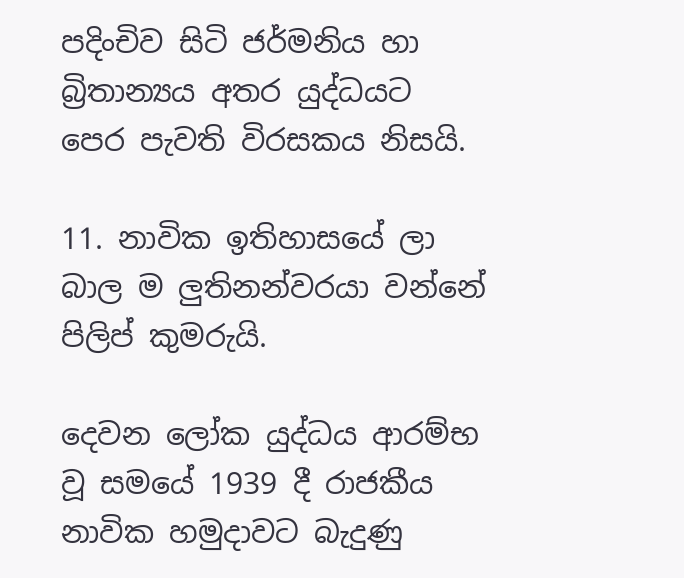පදිංචිව සිටි ජර්මනිය හා බ්‍රිතාන්‍යය අතර යුද්ධයට පෙර පැවති විරසකය නිසයි.

11. නාවික ඉතිහාසයේ ලා බාල ම ලුතිනන්වරයා වන්නේ පිලිප් කුමරුයි.

දෙවන ලෝක යුද්ධය ආරම්භ වූ සමයේ 1939 දී රාජකීය නාවික හමුදාවට බැදුණු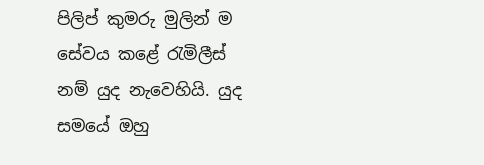පිලිප් කුමරු මුලින් ම සේවය කළේ රැමිලීස් නම් යුද නැවෙහියි. යුද සමයේ ඔහු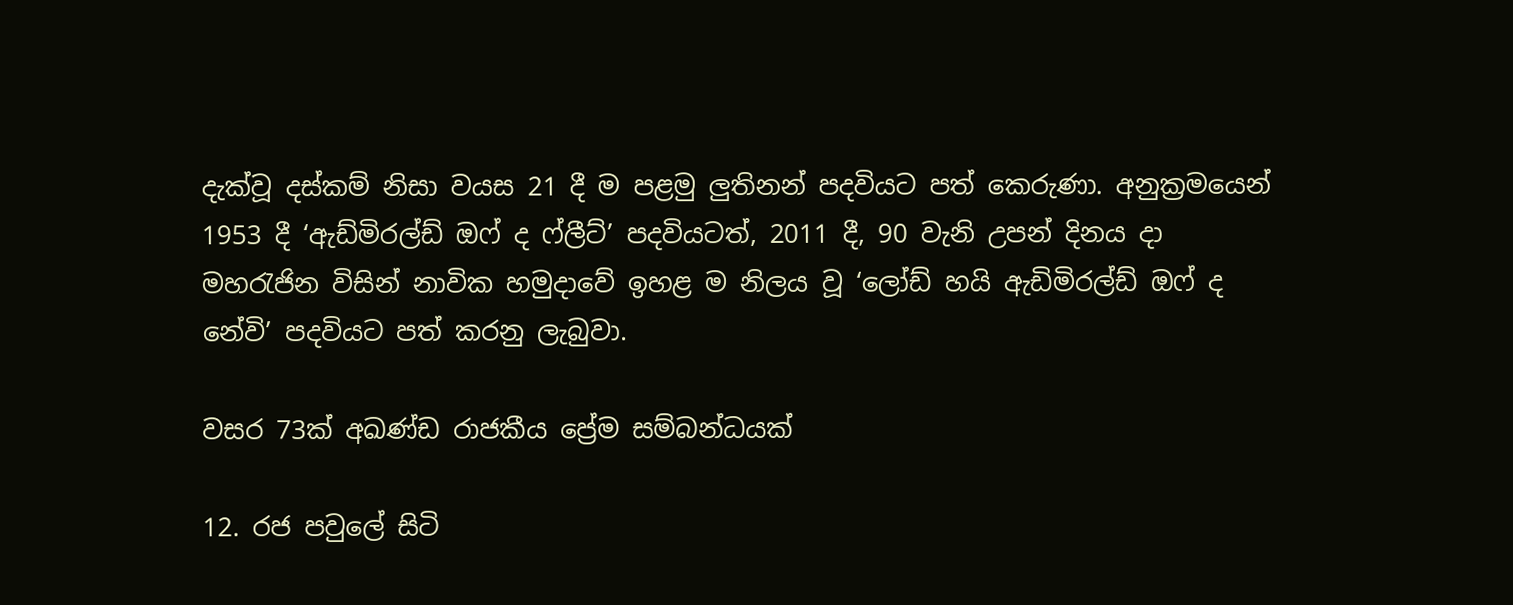දැක්වූ දස්කම් නිසා වයස 21 දී ම පළමු ලුතිනන් පදවියට පත් කෙරුණා. අනුක්‍රමයෙන් 1953 දී ‘ඇඩ්මිරල්ඩ් ඔෆ් ද ෆ්ලීට්’ පදවියටත්, 2011 දී, 90 වැනි උපන් දිනය දා මහරැජින විසින් නාවික හමුදාවේ ඉහළ ම නිලය වූ ‘ලෝඩ් හයි ඇඩිමිරල්ඩ් ඔෆ් ද නේවි’ පදවියට පත් කරනු ලැබුවා.

වසර 73ක් අඛණ්ඩ රාජකීය ප්‍රේම සම්බන්ධයක්

12. රජ පවුලේ සිටි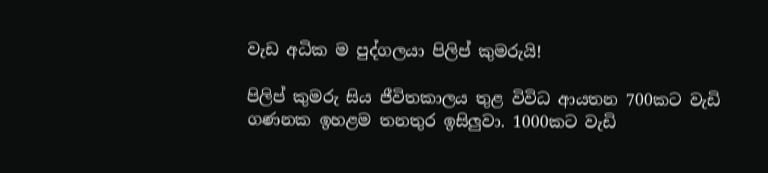වැඩ අධික ම පුද්ගලයා පිලිප් කුමරුයි!

පිලිප් කුමරු සිය ජීවිතකාලය තුළ විවිධ ආයතන 700කට වැඩි ගණනක ඉහළම තනතුර ඉසිලුවා. 1000කට වැඩි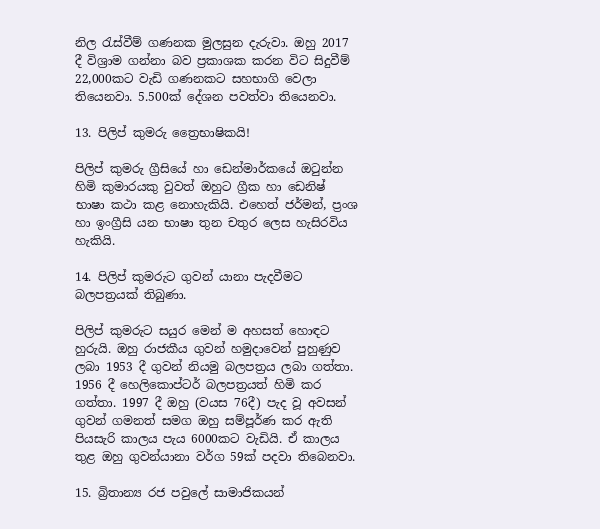නිල රැස්වීම් ගණනක මුලසුන දැරුවා. ඔහු 2017 දී විශ්‍රාම ගන්නා බව ප්‍රකාශක කරන විට සිදුවීම් 22,000කට වැඩි ගණනකට සහභාගි වෙලා තියෙනවා. 5.500ක් දේශන පවත්වා තියෙනවා.

13. පිලිප් කුමරු ත්‍රෛභාෂිකයි!

පිලිප් කුමරු ‍ග්‍රීසියේ හා ඩෙන්මාර්කයේ ඔටුන්න හිමි කුමාරයකු වුවත් ඔහුට ග්‍රීක හා ඩෙනිෂ් භාෂා කථා කළ නොහැකියි. එහෙත් ජර්මන්, ප්‍රංශ හා ඉංග්‍රීසි යන භාෂා තුන චතුර ලෙස හැසිරවිය හැකියි.

14. පිලිප් කුමරුට ගුවන් යානා පැදවීමට බලපත්‍රයක් තිබුණා.

පිලිප් කුමරුට සයුර මෙන් ම අහසත් හොඳට හුරුයි. ඔහු රාජකීය ගුවන් හමුදාවෙන් පුහුණුව ලබා 1953 දී ගුවන් නියමු බලපත්‍රය ලබා ගත්තා. 1956 දී හෙලිකොප්ටර් බලපත්‍රයත් හිමි කර ගත්තා. 1997 දී ඔහු (වයස 76දී) පැද වූ අවසන් ගුවන් ගමනත් සමග ඔහු සම්පූර්ණ කර ඇති පියසැරි කාලය පැය 6000කට වැඩියි. ඒ කාලය තුළ ඔහු ගුවන්යානා වර්ග 59ක් පදවා තිබෙනවා.

15. බ්‍රිතාන්‍ය රජ පවුලේ සාමාජිකයන්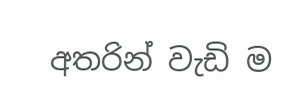අතරින් වැඩි ම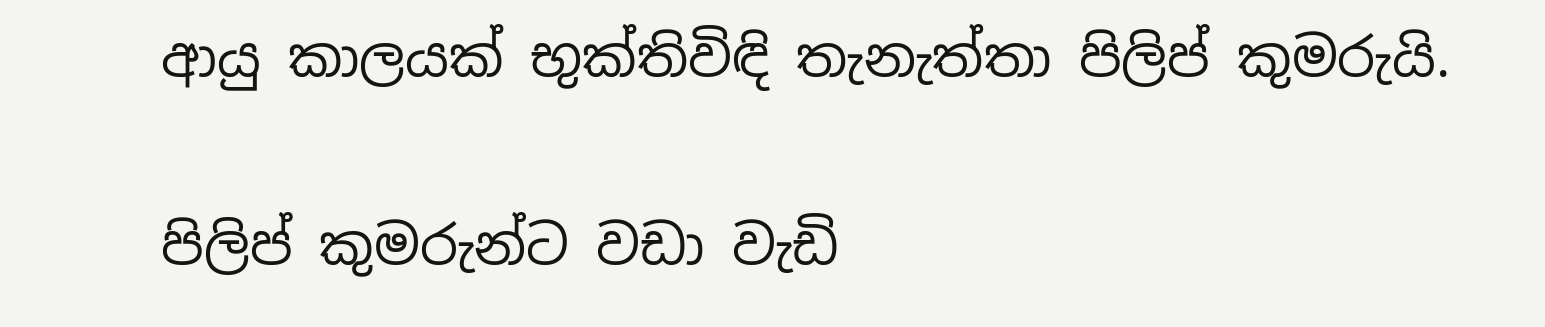ආයු කාලයක් භුක්තිවිඳි තැනැත්තා පිලිප් කුමරුයි.

පිලිප් කුමරුන්ට වඩා වැඩි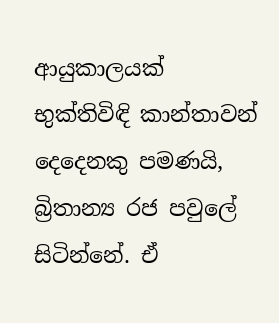ආයුකාලයක් භුක්තිවිඳි කාන්තාවන් දෙදෙනකු පමණයි, බ්‍රිතාන්‍ය රජ පවුලේ සිටින්නේ. ඒ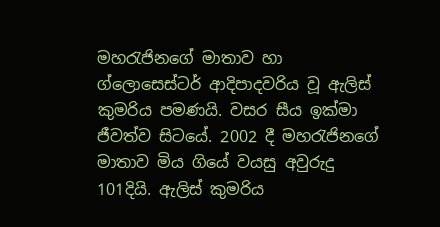මහරැජිනගේ මාතාව හා ග්ලොසෙස්ටර් ආදිපාදවරිය වූ ඇලිස් කුමරිය පමණයි. වසර සීය ඉක්මා ජීවත්ව සිටයේ. 2002 දී මහරැජිනගේ මාතාව මිය ගියේ වයසු අවුරුදු 101දියි. ඇලිස් කුමරිය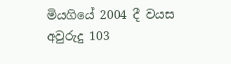මියගියේ 2004 දී වයස අවුරුදු 103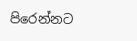පිරෙන්නට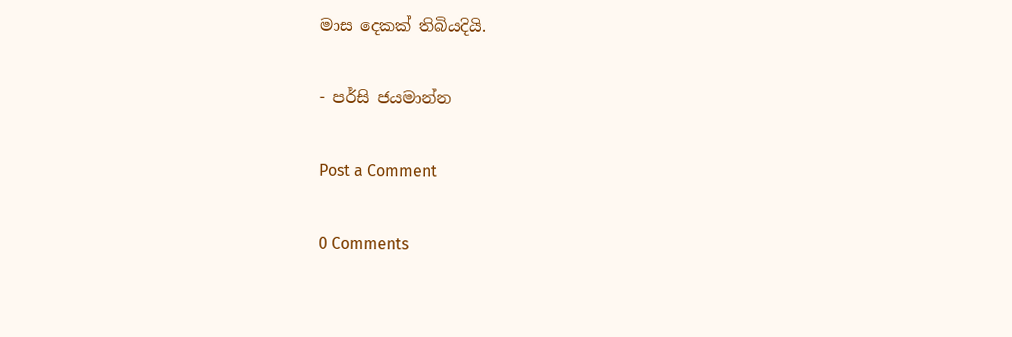මාස දෙකක් තිබියදියි.

- පර්සි ජයමාන්න

Post a Comment

0 Comments